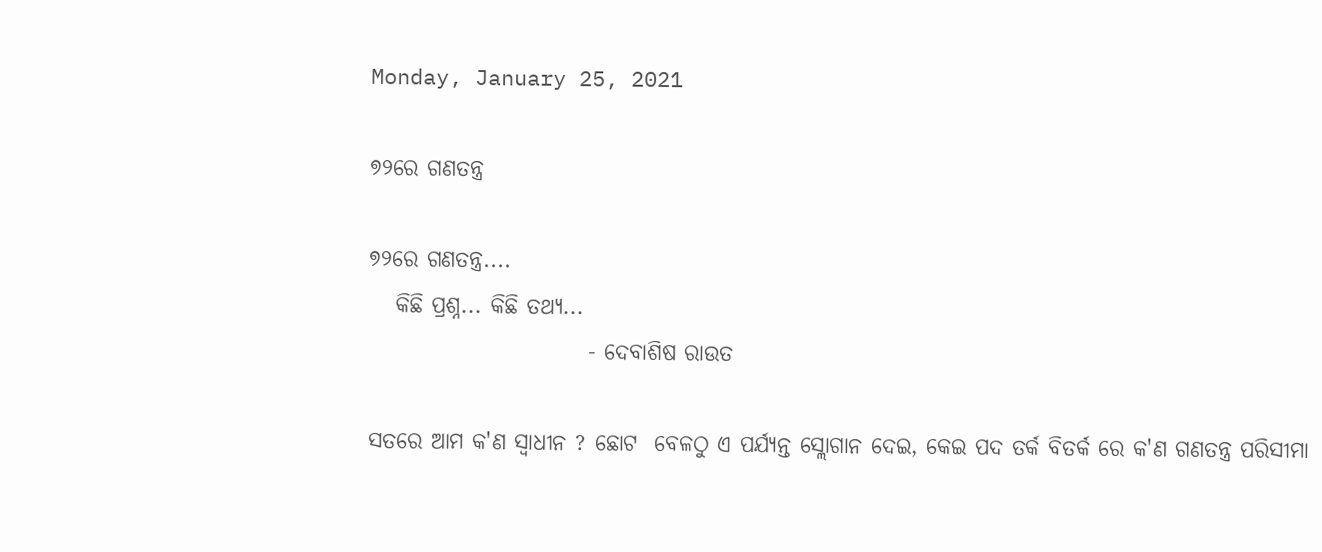Monday, January 25, 2021

୭୨ରେ ଗଣତନ୍ତ୍ର

୭୨ରେ ଗଣତନ୍ତ୍ର....
   କିଛି ପ୍ରଶ୍ନ... କିଛି ତଥ୍ୟ...
                         - ଦେବାଶିଷ ରାଉତ

ସତରେ ଆମ କ'ଣ ସ୍ୱାଧୀନ ? ଛୋଟ  ବେଳଠୁ ଏ ପର୍ଯ୍ୟନ୍ତ ସ୍ଲୋଗାନ ଦେଇ, କେଇ ପଦ ତର୍କ ବିତର୍କ ରେ କ'ଣ ଗଣତନ୍ତ୍ର ପରିସୀମା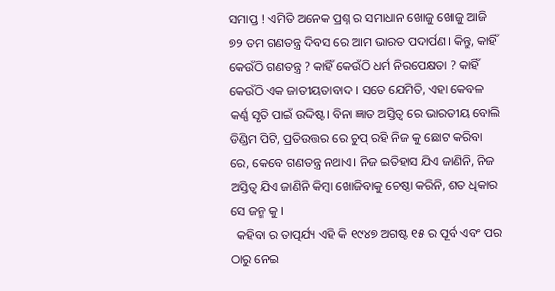ସମାପ୍ତ ! ଏମିତି ଅନେକ ପ୍ରଶ୍ନ ର ସମାଧାନ ଖୋଜୁ ଖୋଜୁ ଆଜି ୭୨ ତମ ଗଣତନ୍ତ୍ର ଦିବସ ରେ ଆମ ଭାରତ ପଦାର୍ପଣ। କିନ୍ତୁ, କାହିଁ କେଉଁଠି ଗଣତନ୍ତ୍ର ? କାହିଁ କେଉଁଠି ଧର୍ମ ନିରପେକ୍ଷତା ? କାହିଁ କେଉଁଠି ଏକ ଜାତୀୟତାବାଦ । ସତେ ଯେମିତି, ଏହା କେବଳ କର୍ଣ୍ଣ ସୃତି ପାଇଁ ଉଦ୍ଦିଷ୍ଟ। ବିନା ଜ୍ଞାତ ଅସ୍ତିତ୍ବ ରେ ଭାରତୀୟ ବୋଲି ଡିଣ୍ଡିମ ପିଟି, ପ୍ରତିଉତ୍ତର ରେ ଚୁପ୍ ରହି ନିଜ କୁ ଛୋଟ କରିବା ରେ, କେବେ ଗଣତନ୍ତ୍ର ନଥାଏ। ନିଜ ଇତିହାସ ଯିଏ ଜାଣିନି, ନିଜ ଅସ୍ତିତ୍ବ ଯିଏ ଜାଣିନି କିମ୍ବା ଖୋଜିବାକୁ ଚେଷ୍ଠା କରିନି, ଶତ ଧିକାର ସେ ଜନ୍ମ କୁ ।
  କହିବା ର ତାତ୍ପର୍ଯ୍ୟ ଏହି କି ୧୯୪୭ ଅଗଷ୍ଟ ୧୫ ର ପୂର୍ବ ଏବଂ ପର ଠାରୁ ନେଇ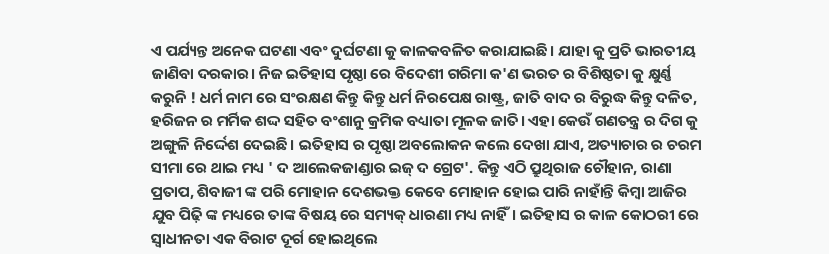ଏ ପର୍ଯ୍ୟନ୍ତ ଅନେକ ଘଟଣା ଏବଂ ଦୁର୍ଘଟଣା କୁ କାଳକବଳିତ କରାଯାଇଛି। ଯାହା କୁ ପ୍ରତି ଭାରତୀୟ ଜାଣିବା ଦରକାର। ନିଜ ଇତିହାସ ପୃଷ୍ଠା ରେ ବିଦେଶୀ ଗରିମା କ'ଣ ଭରତ ର ବିଶିଷ୍ଠତା କୁ କ୍ଷୁର୍ଣ୍ଣ କରୁନି ! ଧର୍ମ ନାମ ରେ ସଂରକ୍ଷଣ କିନ୍ତୁ କିନ୍ତୁ ଧର୍ମ ନିରପେକ୍ଷ ରାଷ୍ଟ୍ର, ଜାତି ବାଦ ର ବିରୁଦ୍ଧ କିନ୍ତୁ ଦଳିତ, ହରିଜନ ର ମର୍ମିକ ଶଦ୍ଦ ସହିତ ବଂଶାନୁ କ୍ରମିକ ବଧ୍ୟାତା ମୂଳକ ଜାତି। ଏହା କେଉଁ ଗଣତନ୍ତ୍ର ର ଦିଗ କୁ ଅଙ୍ଗୁଳି ନିର୍ଦ୍ଦେଶ ଦେଇଛି। ଇତିହାସ ର ପୃଷ୍ଠା ଅବଲୋକନ କଲେ ଦେଖା ଯାଏ, ଅତ୍ୟାଚାର ର ଚରମ ସୀମା ରେ ଥାଇ ମଧ୍ୟ ' ଦ ଆଲେକଜାଣ୍ଡାର ଇଜ୍ ଦ ଗ୍ରେଟ'. କିନ୍ତୁ ଏଠି ପ୍ରୁଥିରାଜ ଚୌହାନ, ରାଣା ପ୍ରତାପ, ଶିବାଜୀ ଙ୍କ ପରି ମୋହାନ ଦେଶଭକ୍ତ କେବେ ମୋହାନ ହୋଇ ପାରି ନାହାଁନ୍ତି କିମ୍ବା ଆଜିର ଯୁବ ପିଢ଼ି ଙ୍କ ମଧ୍ୟରେ ତାଙ୍କ ବିଷୟ ରେ ସମ୍ୟକ୍ ଧାରଣା ମଧ୍ୟ ନାହିଁ। ଇତିହାସ ର କାଳ କୋଠରୀ ରେ ସ୍ଵାଧୀନତା ଏକ ବିରାଟ ଦୂର୍ଗ ହୋଇଥିଲେ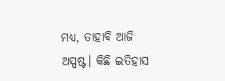ମଧ୍ୟ, ତାହାବି ଆଜି ଅସ୍ପଷ୍ଟ। କିଛି ଇତିହାସ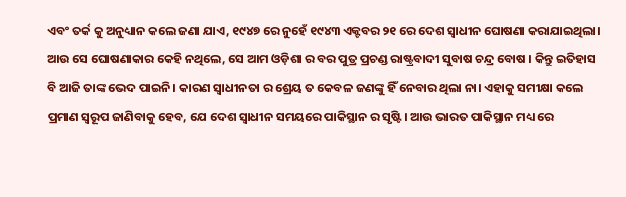ଏବଂ ତର୍କ କୁ ଅନୁଧ୍ୟାନ କଲେ ଜଣା ଯାଏ, ୧୯୪୭ ରେ ନୁହେଁ ୧୯୪୩ ଏକ୍ଟବର ୨୧ ରେ ଦେଶ ସ୍ୱାଧୀନ ଘୋଷଣା କରାଯାଇଥିଲା। ଆଉ ସେ ଘୋଷଣାକାର କେହି ନଥିଲେ, ସେ ଆମ ଓଡ଼ିଶା ର ବର ପୁତ୍ର ପ୍ରଚଣ୍ଡ ରାଷ୍ଟ୍ରବାଦୀ ସୁବାଷ ଚନ୍ଦ୍ର ବୋଷ । କିନ୍ତୁ ଇତିହାସ ବି ଆଜି ତାଙ୍କ ଭେଦ ପାଇନି। କାରଣ ସ୍ଵାଧୀନତା ର ଶ୍ରେୟ ତ କେବଳ ଜଣଙ୍କୁ ହିଁ ନେବାର ଥିଲା ନା। ଏହାକୁ ସମୀକ୍ଷା କଲେ ପ୍ରମାଣ ସ୍ୱରୂପ ଜାଣିବାକୁ ହେବ, ଯେ ଦେଶ ସ୍ୱାଧୀନ ସମୟରେ ପାକିସ୍ଥାନ ର ସୃଷ୍ଟି। ଆଉ ଭାରତ ପାକିସ୍ଥାନ ମଧ୍ୟ ରେ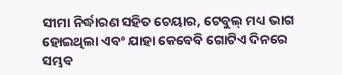ସୀମା ନିର୍ଦ୍ଧାରଣ ସହିତ ଚେୟାର, ଟେବୁଲ୍ ମଧ୍ୟ ଭାଗ ହୋଇଥିଲା ଏବଂ ଯାହା କେବେବି ଗୋଟିଏ ଦିନରେ ସମ୍ଭବ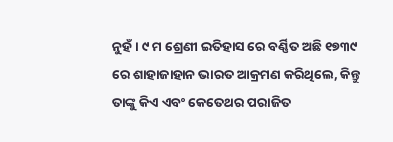ନୁହଁ। ୯ ମ ଶ୍ରେଣୀ ଇତିହାସ ରେ ବର୍ଣ୍ଣିତ ଅଛି ୧୭୩୯ ରେ ଶାହାଜାହାନ ଭାରତ ଆକ୍ରମଣ କରିଥିଲେ, କିନ୍ତୁ ତାଙ୍କୁ କିଏ ଏବଂ କେତେଥର ପରାଜିତ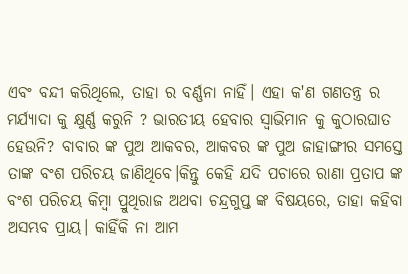ଏବଂ ବନ୍ଦୀ କରିଥିଲେ, ତାହା ର ବର୍ଣ୍ଣନା ନାହିଁ। ଏହା କ'ଣ ଗଣତନ୍ତ୍ର ର ମର୍ଯ୍ୟାଦା କୁ କ୍ଷୁର୍ଣ୍ଣ କରୁନି ? ଭାରତୀୟ ହେବାର ସ୍ୱାଭିମାନ କୁ କୁଠାରଘାତ ହେଉନି? ବାବାର ଙ୍କ ପୁଅ ଆକବର, ଆକବର ଙ୍କ ପୁଅ ଜାହାଙ୍ଗୀର ସମସ୍ତେ ତାଙ୍କ ବଂଶ ପରିଚୟ ଜାଣିଥିବେ।କିନ୍ତୁ କେହି ଯଦି ପଚାରେ ରାଣା ପ୍ରତାପ ଙ୍କ ବଂଶ ପରିଚୟ କିମ୍ବା ପ୍ରୁଥିରାଜ ଅଥବା ଚନ୍ଦ୍ରଗୁପ୍ତ ଙ୍କ ବିଷୟରେ, ତାହା କହିବା ଅସମ୍ଭବ ପ୍ରାୟ। କାହିଁକି ନା ଆମ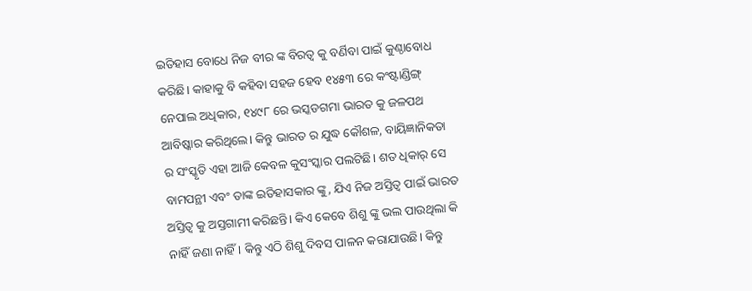ଇତିହାସ ବୋଧେ ନିଜ ବୀର ଙ୍କ ବିରତ୍ଵ କୁ ବର୍ଣିବା ପାଇଁ କୁଣ୍ଠାବୋଧ କରିଛି। କାହାକୁ ବି କହିବା ସହଜ ହେବ ୧୪୫୩ ରେ କଂଷ୍ଟାଣ୍ଡିଙ୍ଗ୍ ନେପାଲ ଅଧିକାର, ୧୪୯୮ ରେ ଭସ୍କଡଗମା ଭାରତ କୁ ଜଳପଥ ଆବିଷ୍କାର କରିଥିଲେ। କିନ୍ତୁ ଭାରତ ର ଯୁଦ୍ଧ କୌଶଳ, ବାୟିଜ୍ଞାନିକତା ର ସଂସ୍କୃତି ଏହା ଆଜି କେବଳ କୁସଂସ୍କାର ପଲଟିଛି। ଶତ ଧିକାର୍ ସେ ବାମପନ୍ଥୀ ଏବଂ ତାଙ୍କ ଇତିହାସକାର ଙ୍କୁ, ଯିଏ ନିଜ ଅସ୍ତିତ୍ବ ପାଇଁ ଭାରତ ଅସ୍ତିତ୍ବ କୁ ଅସ୍ତଗାମୀ କରିଛନ୍ତି। କିଏ କେବେ ଶିଶୁ ଙ୍କୁ ଭଲ ପାଉଥିଲା କି ନାହିଁ ଜଣା ନାହିଁ। କିନ୍ତୁ ଏଠି ଶିଶୁ ଦିବସ ପାଳନ କରାଯାଉଛି। କିନ୍ତୁ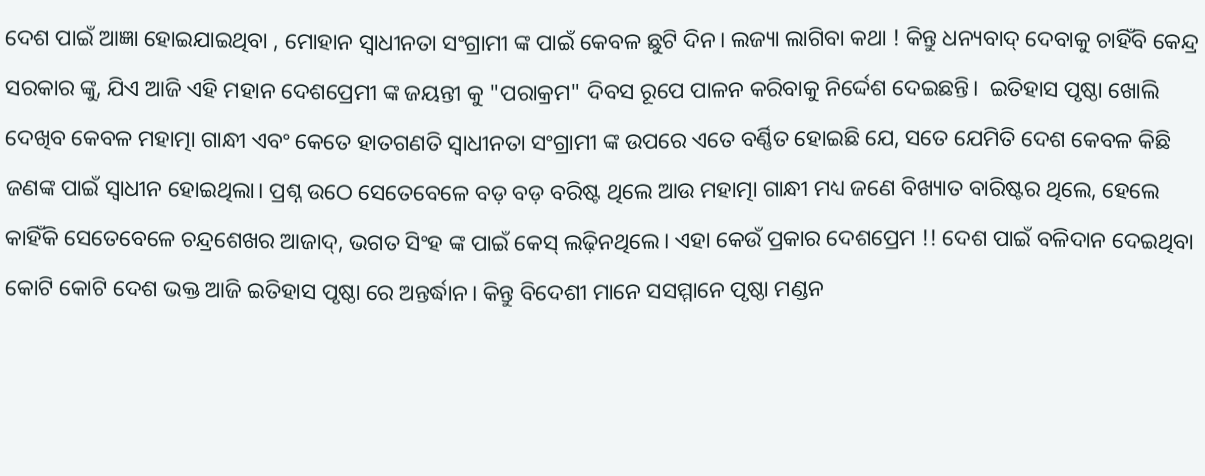ଦେଶ ପାଇଁ ଆଜ୍ଞା ହୋଇଯାଇଥିବା , ମୋହାନ ସ୍ଵାଧୀନତା ସଂଗ୍ରାମୀ ଙ୍କ ପାଇଁ କେବଳ ଛୁଟି ଦିନ। ଲଜ୍ୟା ଲାଗିବା କଥା ! କିନ୍ତୁ ଧନ୍ୟବାଦ୍ ଦେବାକୁ ଚାହିଁବି କେନ୍ଦ୍ର ସରକାର ଙ୍କୁ, ଯିଏ ଆଜି ଏହି ମହାନ ଦେଶପ୍ରେମୀ ଙ୍କ ଜୟନ୍ତୀ କୁ "ପରାକ୍ରମ" ଦିବସ ରୂପେ ପାଳନ କରିବାକୁ ନିର୍ଦ୍ଦେଶ ଦେଇଛନ୍ତି।  ଇତିହାସ ପୃଷ୍ଠା ଖୋଲି ଦେଖିବ କେବଳ ମହାତ୍ମା ଗାନ୍ଧୀ ଏବଂ କେତେ ହାତଗଣତି ସ୍ଵାଧୀନତା ସଂଗ୍ରାମୀ ଙ୍କ ଉପରେ ଏତେ ବର୍ଣ୍ଣିତ ହୋଇଛି ଯେ, ସତେ ଯେମିତି ଦେଶ କେବଳ କିଛି ଜଣଙ୍କ ପାଇଁ ସ୍ୱାଧୀନ ହୋଇଥିଲା। ପ୍ରଶ୍ନ ଉଠେ ସେତେବେଳେ ବଡ଼ ବଡ଼ ବରିଷ୍ଟ ଥିଲେ ଆଉ ମହାତ୍ମା ଗାନ୍ଧୀ ମଧ୍ୟ ଜଣେ ବିଖ୍ୟାତ ବାରିଷ୍ଟର ଥିଲେ, ହେଲେ କାହିଁକି ସେତେବେଳେ ଚନ୍ଦ୍ରଶେଖର ଆଜାଦ୍, ଭଗତ ସିଂହ ଙ୍କ ପାଇଁ କେସ୍ ଲଢ଼ିନଥିଲେ। ଏହା କେଉଁ ପ୍ରକାର ଦେଶପ୍ରେମ !! ଦେଶ ପାଇଁ ବଳିଦାନ ଦେଇଥିବା କୋଟି କୋଟି ଦେଶ ଭକ୍ତ ଆଜି ଇତିହାସ ପୃଷ୍ଠା ରେ ଅନ୍ତର୍ଦ୍ଧାନ। କିନ୍ତୁ ବିଦେଶୀ ମାନେ ସସମ୍ମାନେ ପୃଷ୍ଠା ମଣ୍ଡନ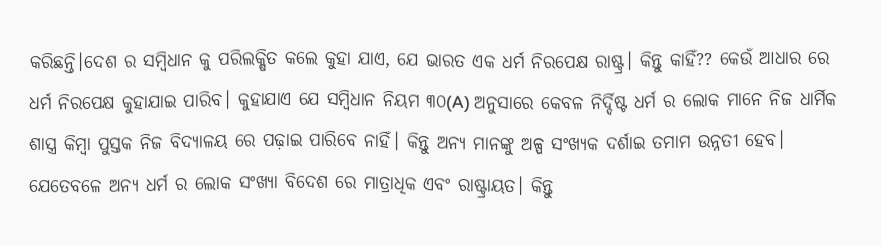କରିଛନ୍ତି।ଦେଶ ର ସମ୍ବିଧାନ କୁ ପରିଲକ୍ଷିତ କଲେ କୁହା ଯାଏ, ଯେ ଭାରତ ଏକ ଧର୍ମ ନିରପେକ୍ଷ ରାଷ୍ଟ୍ର। କିନ୍ତୁ କାହିଁ?? କେଉଁ ଆଧାର ରେ ଧର୍ମ ନିରପେକ୍ଷ କୁହାଯାଇ ପାରିବ। କୁହାଯାଏ ଯେ ସମ୍ବିଧାନ ନିୟମ ୩୦(A) ଅନୁସାରେ କେବଳ ନିର୍ଦ୍ଦିଷ୍ଟ ଧର୍ମ ର ଲୋକ ମାନେ ନିଜ ଧାର୍ମିକ ଶାସ୍ତ୍ର କିମ୍ବା ପୁସ୍ତକ ନିଜ ବିଦ୍ୟାଳୟ ରେ ପଢ଼ାଇ ପାରିବେ ନାହିଁ। କିନ୍ତୁ ଅନ୍ୟ ମାନଙ୍କୁ ଅଳ୍ପ ସଂଖ୍ୟକ ଦର୍ଶାଇ ତମାମ ଉନ୍ନତୀ ହେବ। ଯେତେବଳେ ଅନ୍ୟ ଧର୍ମ ର ଲୋକ ସଂଖ୍ୟା ବିଦେଶ ରେ ମାତ୍ରାଧିକ ଏବଂ ରାଷ୍ଟ୍ରାୟତ। କିନ୍ତୁ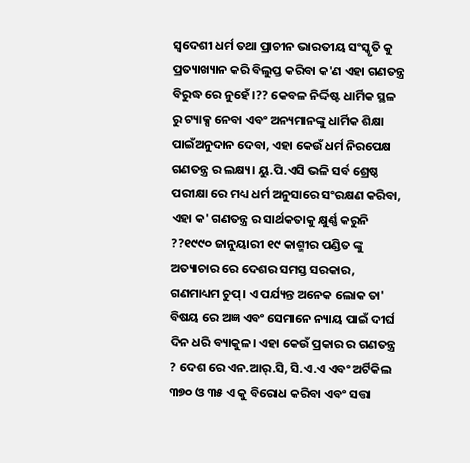ସ୍ୱଦେଶୀ ଧର୍ମ ତଥା ପ୍ରାଚୀନ ଭାରତୀୟ ସଂସ୍କୃତି କୁ ପ୍ରତ୍ୟାଖ୍ୟାନ କରି ବିଲୁପ୍ତ କରିବା କ'ଣ ଏହା ଗଣତନ୍ତ୍ର ବିରୁଦ୍ଧ ରେ ନୁହେଁ।?? କେବଳ ନିର୍ଦ୍ଦିଷ୍ଟ ଧାର୍ମିକ ସ୍ଥଳ ରୁ ଟ୍ୟାକ୍ସ ନେବା ଏବଂ ଅନ୍ୟମାନଙ୍କୁ ଧାର୍ମିକ ଶିକ୍ଷା ପାଇଁଅନୁଦାନ ଦେବା, ଏହା କେଉଁ ଧର୍ମ ନିରପେକ୍ଷ ଗଣତନ୍ତ୍ର ର ଲକ୍ଷ୍ୟ। ୟୁ.ପି.ଏସି ଭଳି ସର୍ବ ଶ୍ରେଷ୍ଠ ପରୀକ୍ଷା ରେ ମଧ୍ୟ ଧର୍ମ ଅନୁସାରେ ସଂରକ୍ଷଣ କରିବା, ଏହା କ' ଗଣତନ୍ତ୍ର ର ସାର୍ଥକତାକୁ କ୍ଷୁର୍ଣ୍ଣ କରୁନି ??୧୯୯୦ ଜାନୁୟାରୀ ୧୯ କାଶ୍ମୀର ପଣ୍ଡିତ ଙ୍କୁ ଅତ୍ୟାଚାର ରେ ଦେଶର ସମସ୍ତ ସରକାର, ଗଣମାଧ୍ୟମ ଚୁପ୍। ଏ ପର୍ଯ୍ୟନ୍ତ ଅନେକ ଲୋକ ତା' ବିଷୟ ରେ ଅଜ୍ଞ ଏବଂ ସେମାନେ ନ୍ୟାୟ ପାଇଁ ଦୀର୍ଘ ଦିନ ଧରି ବ୍ୟାକୁଳ। ଏହା କେଉଁ ପ୍ରକାର ର ଗଣତନ୍ତ୍ର ? ଦେଶ ରେ ଏନ.ଆର୍.ସି, ସି.ଏ.ଏ ଏବଂ ଅର୍ଟିକିଲ ୩୭୦ ଓ ୩୫ ଏ କୁ ବିରୋଧ କରିବା ଏବଂ ସତ୍ତା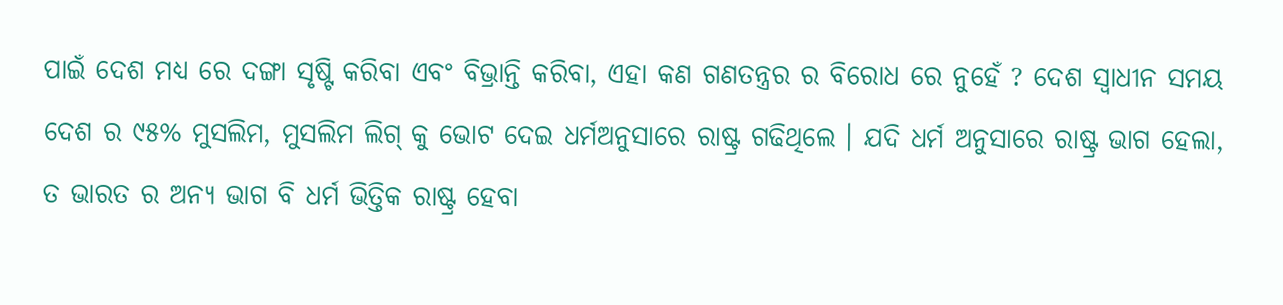ପାଇଁ ଦେଶ ମଧ୍ୟ ରେ ଦଙ୍ଗା ସୃଷ୍ଟି କରିବା ଏବଂ ବିଭ୍ରାନ୍ତି କରିବା, ଏହା କଣ ଗଣତନ୍ତ୍ରର ର ବିରୋଧ ରେ ନୁହେଁ ? ଦେଶ ସ୍ବାଧୀନ ସମୟ ଦେଶ ର ୯୫% ମୁସଲିମ, ମୁସଲିମ ଲିଗ୍ କୁ ଭୋଟ ଦେଇ ଧର୍ମଅନୁସାରେ ରାଷ୍ଟ୍ର ଗଢିଥିଲେ । ଯଦି ଧର୍ମ ଅନୁସାରେ ରାଷ୍ଟ୍ର ଭାଗ ହେଲା, ତ ଭାରତ ର ଅନ୍ୟ ଭାଗ ବି ଧର୍ମ ଭିତ୍ତିକ ରାଷ୍ଟ୍ର ହେବା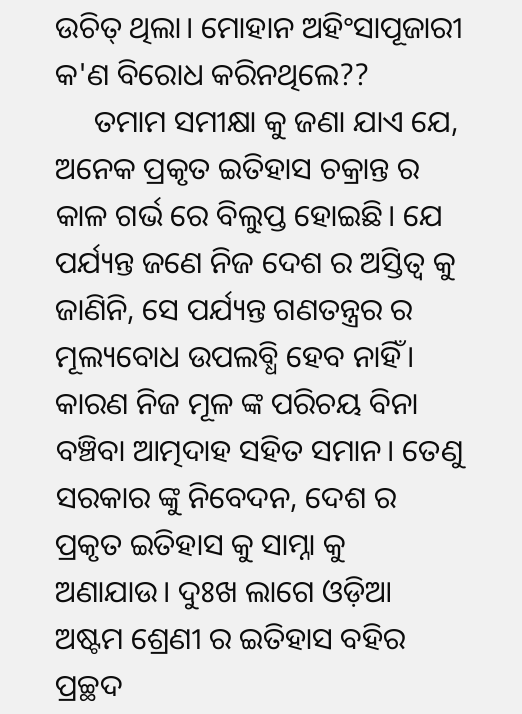ଉଚିତ୍ ଥିଲା। ମୋହାନ ଅହିଂସାପୂଜାରୀ କ'ଣ ବିରୋଧ କରିନଥିଲେ??
     ତମାମ ସମୀକ୍ଷା କୁ ଜଣା ଯାଏ ଯେ, ଅନେକ ପ୍ରକୃତ ଇତିହାସ ଚକ୍ରାନ୍ତ ର କାଳ ଗର୍ଭ ରେ ବିଲୁପ୍ତ ହୋଇଛି। ଯେ ପର୍ଯ୍ୟନ୍ତ ଜଣେ ନିଜ ଦେଶ ର ଅସ୍ତିତ୍ବ କୁ ଜାଣିନି, ସେ ପର୍ଯ୍ୟନ୍ତ ଗଣତନ୍ତ୍ରର ର ମୂଲ୍ୟବୋଧ ଉପଲବ୍ଧି ହେବ ନାହିଁ। କାରଣ ନିଜ ମୂଳ ଙ୍କ ପରିଚୟ ବିନା ବଞ୍ଚିବା ଆତ୍ମଦାହ ସହିତ ସମାନ। ତେଣୁ ସରକାର ଙ୍କୁ ନିବେଦନ, ଦେଶ ର ପ୍ରକୃତ ଇତିହାସ କୁ ସାମ୍ନା କୁ ଅଣାଯାଉ। ଦୁଃଖ ଲାଗେ ଓଡ଼ିଆ ଅଷ୍ଟମ ଶ୍ରେଣୀ ର ଇତିହାସ ବହିର ପ୍ରଚ୍ଛଦ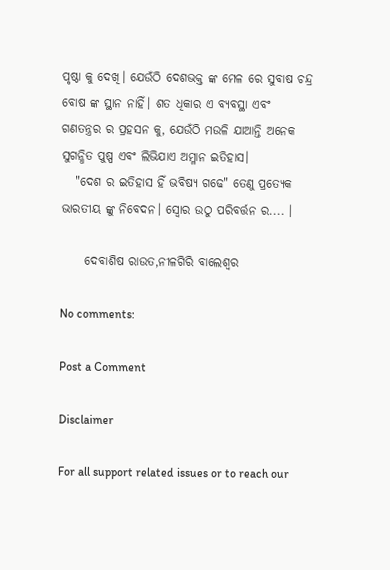ପୃଷ୍ଠା କୁ ଦେଖି। ଯେଉଁଠି ଦେଶଭକ୍ତ ଙ୍କ ମେଳ ରେ ସୁବାଷ ଚନ୍ଦ୍ର ବୋଷ ଙ୍କ ସ୍ଥାନ ନାହିଁ। ଶତ ଧିକାର ଏ ବ୍ୟବସ୍ଥା ଏବଂ ଗଣତନ୍ତ୍ରର ର ପ୍ରହସନ କୁ, ଯେଉଁଠି ମଉଳି ଯାଆନ୍ତି ଅନେକ ସୁଗନ୍ଧିତ ପୁଷ୍ପ ଏବଂ ଲିଭିଯାଏ ଅମ୍ଳାନ ଇତିହାସ।
   "ଦେଶ ର ଇତିହାସ ହିଁ ଭବିଷ୍ୟ ଗଢେ" ତେଣୁ ପ୍ରତ୍ୟେକ ଭାରତୀୟ ଙ୍କୁ ନିବେଦନ। ସ୍ୱୋର ଉଠୁ ପରିବର୍ତ୍ତନ ର.... ।

     ଦେବାଶିଷ ରାଉତ,ନୀଳଗିରି ବାଲେଶ୍ଵର

No comments:

Post a Comment

Disclaimer

For all support related issues or to reach our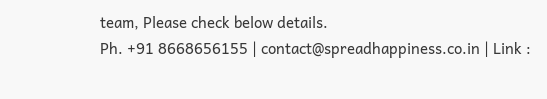team, Please check below details.
Ph. +91 8668656155 | contact@spreadhappiness.co.in | Link :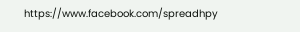https://www.facebook.com/spreadhpy